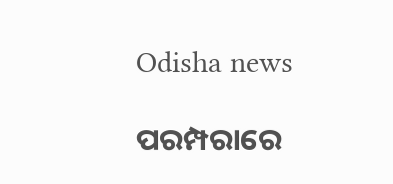Odisha news

ପରମ୍ପରାରେ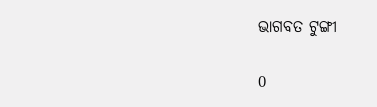ଭାଗବତ ଟୁଙ୍ଗୀ

0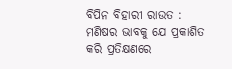ବିପିନ ବିହାରୀ ରାଉତ : ମଣିଷର ଭାବକୁ ଯେ ପ୍ରକାଶିତ କରି ପ୍ରତିକ୍ଷଣରେ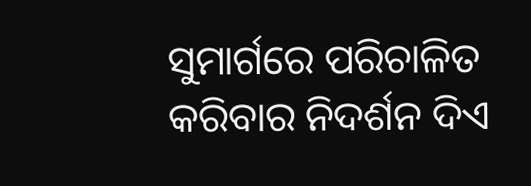ସୁମାର୍ଗରେ ପରିଚାଳିତ କରିବାର ନିଦର୍ଶନ ଦିଏ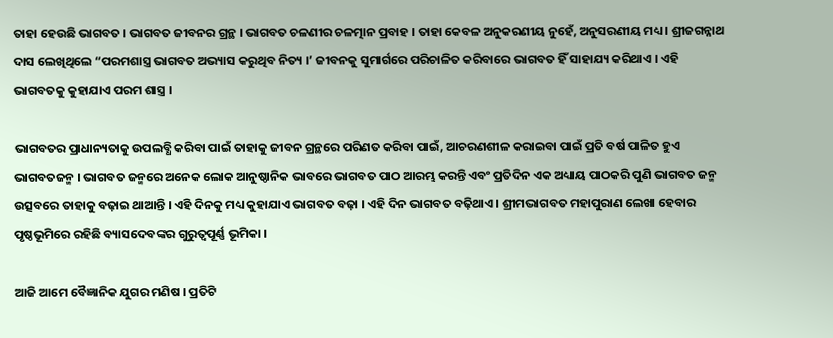ତାହା ହେଉଛି ଭାଗବତ । ଭାଗବତ ଜୀବନର ଗ୍ରନ୍ଥ । ଭାଗବତ ଚଳଣୀର ଚଳତ୍ମାନ ପ୍ରବାହ । ତାହା କେବଳ ଅନୁକରଣୀୟ ନୁହେଁ, ଅନୁସରଣୀୟ ମଧ୍ୟ । ଶ୍ରୀଜଗନ୍ନାଥ ଦାସ ଲେଖିଥିଲେ “ପରମଶାସ୍ତ୍ର ଭାଗବତ ଅଭ୍ୟାସ କରୁଥିବ ନିତ୍ୟ ।’ ଜୀବନକୁ ସୁମାର୍ଗରେ ପରିଚାଳିତ କରିବାରେ ଭାଗବତ ହିଁ ସାହାଯ୍ୟ କରିଥାଏ । ଏହି ଭାଗବତକୁ କୁହାଯାଏ ପରମ ଶାସ୍ତ୍ର ।

ଭାଗବତର ପ୍ରାଧାନ୍ୟତାକୁ ଉପଲବ୍ଧି କରିବା ପାଇଁ ତାହାକୁ ଜୀବନ ଗ୍ରନ୍ଥରେ ପରିଣତ କରିବା ପାଇଁ, ଆଚରଣଶୀଳ କରାଇବା ପାଇଁ ପ୍ରତି ବର୍ଷ ପାଳିତ ହୁଏ ଭାଗବତଜନ୍ମ । ଭାଗବତ ଜନ୍ମରେ ଅନେକ ଲୋକ ଆନୁଷ୍ଠାନିକ ଭାବରେ ଭାଗବତ ପାଠ ଆରମ୍ଭ କରନ୍ତି ଏବଂ ପ୍ରତିଦିନ ଏକ ଅଧ୍ୟାୟ ପାଠକରି ପୁଣି ଭାଗବତ ଜନ୍ମ ଉତ୍ସବରେ ତାହାକୁ ବଢ଼ାଇ ଥାଆନ୍ତି । ଏହି ଦିନକୁ ମଧ୍ୟ କୁହାଯାଏ ଭାଗବତ ବଢ଼ା । ଏହି ଦିନ ଭାଗବତ ବଢ଼ିଥାଏ । ଶ୍ରୀମଦ୍ଭାଗବତ ମହାପୁରାଣ ଲେଖା ହେବାର ପୃଷ୍ଠଭୂମିରେ ରହିଛି ବ୍ୟାସଦେବଙ୍କର ଗୁରୁତ୍ୱପୂର୍ଣ୍ଣ ଭୂମିକା ।

ଆଜି ଆମେ ବୈଜ୍ଞାନିକ ଯୁଗର ମଣିଷ । ପ୍ରତିଟି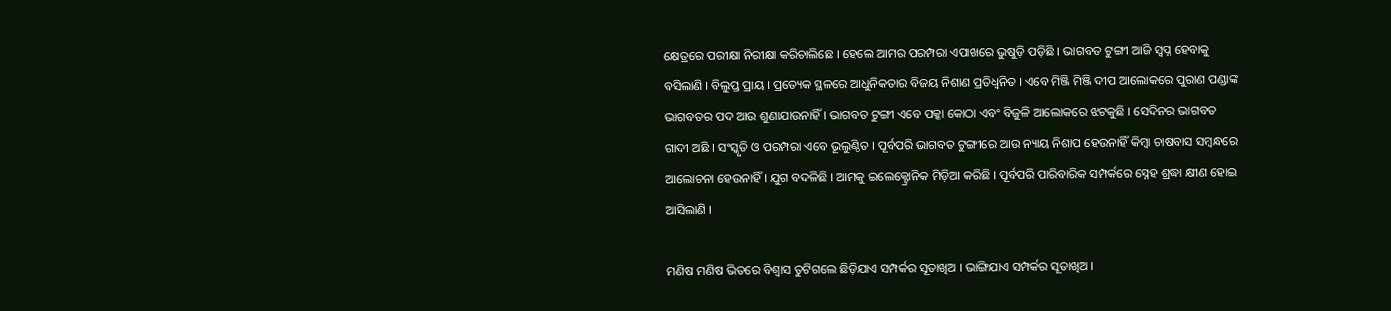କ୍ଷେତ୍ରରେ ପରୀକ୍ଷା ନିରୀକ୍ଷା କରିଚାଲିଛେ । ହେଲେ ଆମର ପରମ୍ପରା ଏପାଖରେ ଭୁଷୁଡ଼ି ପଡ଼ିଛି । ଭାଗବତ ଟୁଙ୍ଗୀ ଆଜି ସ୍ୱପ୍ନ ହେବାକୁ ବସିଲାଣି । ବିଲୁପ୍ତ ପ୍ରାୟ । ପ୍ରତ୍ୟେକ ସ୍ଥଳରେ ଆଧୁନିକତାର ବିଜୟ ନିଶାଣ ପ୍ରତିଧ୍ୱନିତ । ଏବେ ମିଞ୍ଜି ମିଞ୍ଜି ଦୀପ ଆଲୋକରେ ପୁରାଣ ପଣ୍ଡାଙ୍କ ଭାଗବତର ପଦ ଆଉ ଶୁଣାଯାଉନାହିଁ । ଭାଗବତ ଟୁଙ୍ଗୀ ଏବେ ପକ୍କା କୋଠା ଏବଂ ବିଜୁଳି ଆଲୋକରେ ଝଟକୁଛି । ସେଦିନର ଭାଗବତ ଗାଦୀ ଅଛି । ସଂସ୍କୃତି ଓ ପରମ୍ପରା ଏବେ ଭୂଲୁଣ୍ଠିତ । ପୂର୍ବପରି ଭାଗବତ ଟୁଙ୍ଗୀରେ ଆଉ ନ୍ୟାୟ ନିଶାପ ହେଉନାହିଁ କିମ୍ବା ଚାଷବାସ ସମ୍ବନ୍ଧରେ ଆଲୋଚନା ହେଉନାହିଁ । ଯୁଗ ବଦଳିଛି । ଆମକୁ ଇଲେକ୍ଟ୍ରୋନିକ ମିଡ଼ିଆ କରିଛି । ପୂର୍ବପରି ପାରିବାରିକ ସମ୍ପର୍କରେ ସ୍ନେହ ଶ୍ରଦ୍ଧା କ୍ଷୀଣ ହୋଇ ଆସିଲାଣି ।

ମଣିଷ ମଣିଷ ଭିତରେ ବିଶ୍ୱାସ ତୁଟିଗଲେ ଛିଡ଼ିଯାଏ ସମ୍ପର୍କର ସୂତାଖିଅ । ଭାଙ୍ଗିଯାଏ ସମ୍ପର୍କର ସୂତାଖିଅ ।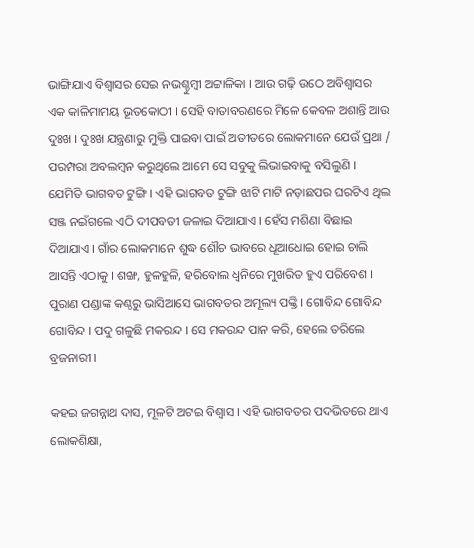ଭାଙ୍ଗିଯାଏ ବିଶ୍ୱାସର ସେଇ ନଭଶ୍ଚୁମ୍ବୀ ଅଟ୍ଟାଳିକା । ଆଉ ଗଢ଼ି ଉଠେ ଅବିଶ୍ୱାସର ଏକ କାଳିମାମୟ ଭୂତକୋଠୀ । ସେହି ବାତାବରଣରେ ମିଳେ କେବଳ ଅଶାନ୍ତି ଆଉ ଦୁଃଖ । ଦୁଃଖ ଯନ୍ତ୍ରଣାରୁ ମୁକ୍ତି ପାଇବା ପାଇଁ ଅତୀତରେ ଲୋକମାନେ ଯେଉଁ ପ୍ରଥା / ପରମ୍ପରା ଅବଲମ୍ବନ କରୁଥିଲେ ଆମେ ସେ ସବୁକୁ ଲିଭାଇବାକୁ ବସିଲୁଣି । ଯେମିତି ଭାଗବତ ଟୁଙ୍ଗି । ଏହି ଭାଗବତ ଟୁଙ୍ଗି ଝାଟି ମାଟି ନଡ଼ାଛପର ଘରଟିଏ ଥିଲ ସଞ୍ଜ ନଇଁଗଲେ ଏଠି ଦୀପବତୀ ଜଳାଇ ଦିଆଯାଏ । ହେଁସ ମଶିଣା ବିଛାଇ ଦିଆଯାଏ । ଗାଁର ଲୋକମାନେ ଶୁଦ୍ଧ ଶୌଚ ଭାବରେ ଧୂଆଧୋଇ ହୋଇ ଚାଲି ଆସନ୍ତି ଏଠାକୁ । ଶଙ୍ଖ, ହୁଳହୁଳି, ହରିବୋଲ ଧ୍ୱନିରେ ମୁଖରିତ ହୁଏ ପରିବେଶ । ପୁରାଣ ପଣ୍ଡାଙ୍କ କଣ୍ଠରୁ ଭାସିଆସେ ଭାଗବତର ଅମୂଲ୍ୟ ପଙ୍କ୍ତି । ଗୋବିନ୍ଦ ଗୋବିନ୍ଦ ଗୋବିନ୍ଦ । ପଦୁ ଗଳୁଛି ମକରନ୍ଦ । ସେ ମକରନ୍ଦ ପାନ କରି, ହେଲେ ତରିଲେ ବ୍ରଜନାରୀ ।

କହଇ ଜଗନ୍ନାଥ ଦାସ, ମୂଳଟି ଅଟଇ ବିଶ୍ୱାସ । ଏହି ଭାଗବତର ପଦଭିତରେ ଥାଏ ଲୋକଶିକ୍ଷା,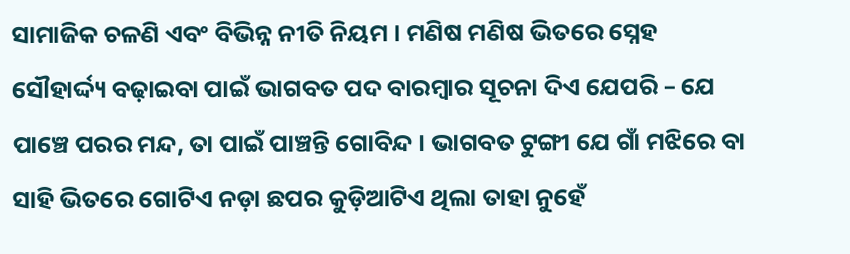ସାମାଜିକ ଚଳଣି ଏବଂ ବିଭିନ୍ନ ନୀତି ନିୟମ । ମଣିଷ ମଣିଷ ଭିତରେ ସ୍ନେହ ସୌହାର୍ଦ୍ଦ୍ୟ ବଢ଼ାଇବା ପାଇଁ ଭାଗବତ ପଦ ବାରମ୍ବାର ସୂଚନା ଦିଏ ଯେପରି – ଯେ ପାଞ୍ଚେ ପରର ମନ୍ଦ, ତା ପାଇଁ ପାଞ୍ଚନ୍ତି ଗୋବିନ୍ଦ । ଭାଗବତ ଟୁଙ୍ଗୀ ଯେ ଗାଁ ମଝିରେ ବା ସାହି ଭିତରେ ଗୋଟିଏ ନଡ଼ା ଛପର କୁଡ଼ିଆଟିଏ ଥିଲା ତାହା ନୁହେଁ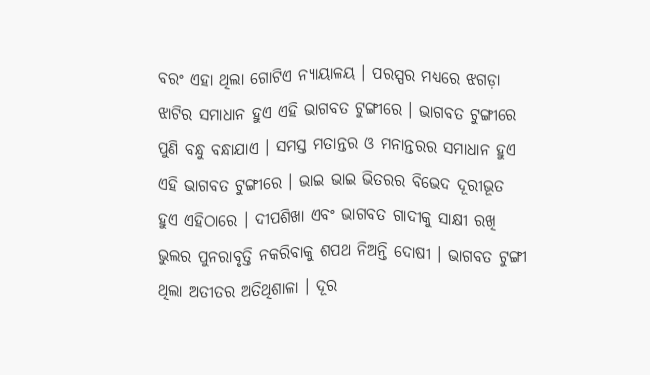ବରଂ ଏହା ଥିଲା ଗୋଟିଏ ନ୍ୟାୟାଳୟ । ପରସ୍ପର ମଧ୍ୟରେ ଝଗଡ଼ା ଝାଟିର ସମାଧାନ ହୁଏ ଏହି ଭାଗବତ ଟୁଙ୍ଗୀରେ । ଭାଗବତ ଟୁଙ୍ଗୀରେ ପୁଣି ବନ୍ଧୁ ବନ୍ଧାଯାଏ । ସମସ୍ତ ମତାନ୍ତର ଓ ମନାନ୍ତରର ସମାଧାନ ହୁଏ ଏହି ଭାଗବତ ଟୁଙ୍ଗୀରେ । ଭାଇ ଭାଇ ଭିତରର ବିଭେଦ ଦୂରୀଭୂତ ହୁଏ ଏହିଠାରେ । ଦୀପଶିଖା ଏବଂ ଭାଗବତ ଗାଦୀକୁ ସାକ୍ଷୀ ରଖି ଭୁଲର ପୁନରାବୃତ୍ତି ନକରିବାକୁ ଶପଥ ନିଅନ୍ତି ଦୋଷୀ । ଭାଗବତ ଟୁଙ୍ଗୀ ଥିଲା ଅତୀତର ଅତିଥିଶାଳା । ଦୂର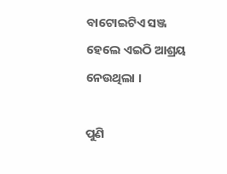ବାଟୋଇଟିଏ ସଞ୍ଜ ହେଲେ ଏଇଠି ଆଶ୍ରୟ ନେଉଥିଲା ।

ପୁଣି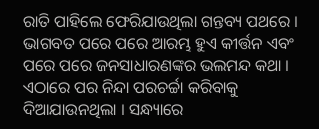ରାତି ପାହିଲେ ଫେରିଯାଉଥିଲା ଗନ୍ତବ୍ୟ ପଥରେ । ଭାଗବତ ପରେ ପରେ ଆରମ୍ଭ ହୁଏ କୀର୍ତ୍ତନ ଏବଂ ପରେ ପରେ ଜନସାଧାରଣଙ୍କର ଭଲମନ୍ଦ କଥା । ଏଠାରେ ପର ନିନ୍ଦା ପରଚର୍ଚ୍ଚା କରିବାକୁ ଦିଆଯାଉନଥିଲା । ସନ୍ଧ୍ୟାରେ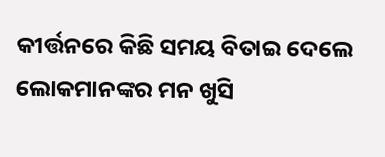କୀର୍ତ୍ତନରେ କିଛି ସମୟ ବିତାଇ ଦେଲେ ଲୋକମାନଙ୍କର ମନ ଖୁସି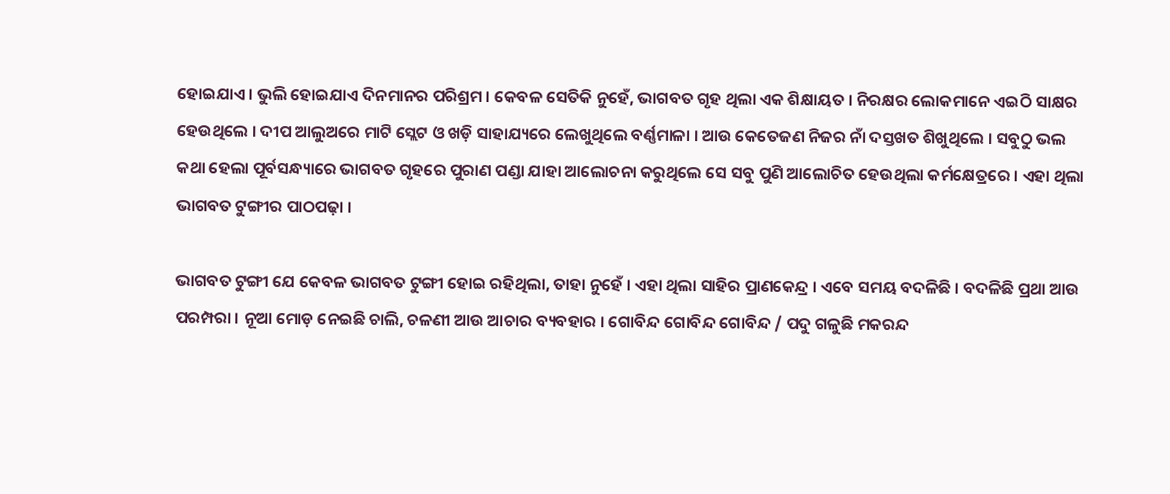ହୋଇଯାଏ । ଭୁଲି ହୋଇଯାଏ ଦିନମାନର ପରିଶ୍ରମ । କେବଳ ସେତିକି ନୁହେଁ, ଭାଗବତ ଗୃହ ଥିଲା ଏକ ଶିକ୍ଷାୟତ । ନିରକ୍ଷର ଲୋକମାନେ ଏଇଠି ସାକ୍ଷର ହେଉଥିଲେ । ଦୀପ ଆଲୁଅରେ ମାଟି ସ୍ଲେଟ ଓ ଖଡ଼ି ସାହାଯ୍ୟରେ ଲେଖୁଥିଲେ ବର୍ଣ୍ଣମାଳା । ଆଉ କେତେଜଣ ନିଜର ନାଁ ଦସ୍ତଖତ ଶିଖୁଥିଲେ । ସବୁଠୁ ଭଲ କଥା ହେଲା ପୂର୍ବସନ୍ଧ୍ୟାରେ ଭାଗବତ ଗୃହରେ ପୁରାଣ ପଣ୍ଡା ଯାହା ଆଲୋଚନା କରୁଥିଲେ ସେ ସବୁ ପୁଣି ଆଲୋଚିତ ହେଉଥିଲା କର୍ମକ୍ଷେତ୍ରରେ । ଏହା ଥିଲା ଭାଗବତ ଟୁଙ୍ଗୀର ପାଠପଢ଼ା ।

ଭାଗବତ ଟୁଙ୍ଗୀ ଯେ କେବଳ ଭାଗବତ ଟୁଙ୍ଗୀ ହୋଇ ରହିଥିଲା, ତାହା ନୁହେଁ । ଏହା ଥିଲା ସାହିର ପ୍ରାଣକେନ୍ଦ୍ର । ଏବେ ସମୟ ବଦଳିଛି । ବଦଳିଛି ପ୍ରଥା ଆଉ ପରମ୍ପରା । ନୂଆ ମୋଡ଼ ନେଇଛି ଚାଲି, ଚଳଣୀ ଆଉ ଆଚାର ବ୍ୟବହାର । ଗୋବିନ୍ଦ ଗୋବିନ୍ଦ ଗୋବିନ୍ଦ / ପଦୁ ଗଳୁଛି ମକରନ୍ଦ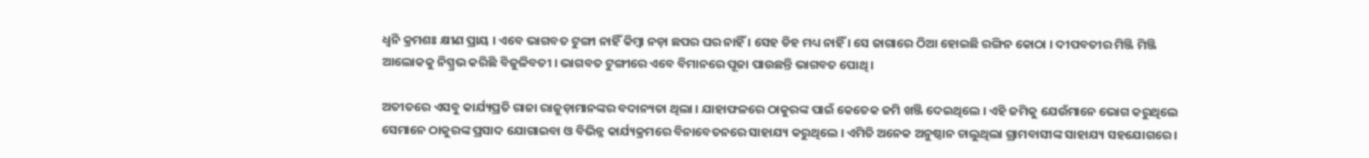ଧ୍ୱନି କ୍ରମଶଃ କ୍ଷୀଣ ପ୍ରାୟ । ଏବେ ଭାଗବତ ଟୁଙ୍ଗୀ ନାହିଁ କିମ୍ବା ନଡ଼ା ଛପର ଘର ନାହିଁ । ସେହ ଡିହ ମଧ୍ୟ ନାହିଁ । ସେ ଜାଗାରେ ଠିଆ ହୋଇଛି ରଙ୍ଗିନ କୋଠା । ଦୀପବତୀର ମିଞ୍ଜି ମିଞ୍ଜି ଆଲୋକକୁ ନିସ୍ପ୍ରଭ କରିଛି ବିଜୁଳିବତୀ । ଭାଗବତ ଟୁଙ୍ଗୀରେ ଏବେ ବିମାନରେ ପୂଜା ପାଉଛନ୍ତି ଭାଗବତ ପୋଥି ।

ଅତୀତରେ ଏସବୁ କାର୍ଯ୍ୟପ୍ରତି ରାଜା ରାଜୁଡ଼ାମାନଙ୍କର ବଦାନ୍ୟତା ଥିଲା । ଯାହାଫଳରେ ଠାକୁରଙ୍କ ପାଇଁ କେତେକ ଜମି ଖଞ୍ଜି ଦେଇଥିଲେ । ଏହି ଜମିକୁ ଯେଉଁମାନେ ଭୋଗ କରୁଥିଲେ ସେମାନେ ଠାକୁରଙ୍କ ପ୍ରସାଦ ଯୋଗାଇବା ଓ ବିଭିନ୍ନ କାର୍ଯ୍ୟକ୍ରମରେ ବିନାବେତନରେ ସାହାଯ୍ୟ କରୁଥିଲେ । ଏମିତି ଅନେକ ଅନୁଷ୍ଠାନ ଚାଲୁଥିଲା ଗ୍ରାମବାସୀଙ୍କ ସାହାଯ୍ୟ ସହଯୋଗରେ ।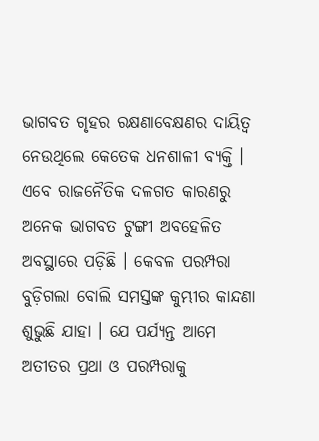ଭାଗବତ ଗୃହର ରକ୍ଷଣାବେକ୍ଷଣର ଦାୟିତ୍ୱ ନେଉଥିଲେ କେତେକ ଧନଶାଳୀ ବ୍ୟକ୍ତି । ଏବେ ରାଜନୈତିକ ଦଳଗତ କାରଣରୁ ଅନେକ ଭାଗବତ ଟୁଙ୍ଗୀ ଅବହେଳିତ ଅବସ୍ଥାରେ ପଡ଼ିଛି । କେବଳ ପରମ୍ପରା ବୁଡ଼ିଗଲା ବୋଲି ସମସ୍ତଙ୍କ କୁମ୍ଭୀର କାନ୍ଦଣା ଶୁଭୁଛି ଯାହା । ଯେ ପର୍ଯ୍ୟନ୍ତ ଆମେ ଅତୀତର ପ୍ରଥା ଓ ପରମ୍ପରାକୁ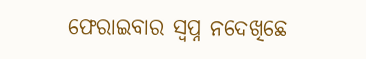ଫେରାଇବାର ସ୍ୱପ୍ନ ନଦେଖିଛେ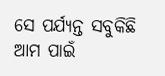ସେ ପର୍ଯ୍ୟନ୍ତ ସବୁକିଛି ଆମ ପାଇଁ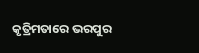କୃତ୍ରିମତାରେ ଭରପୁର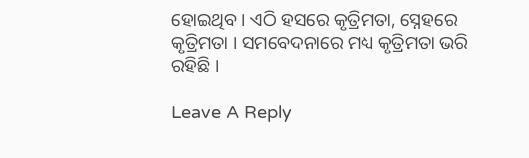ହୋଇଥିବ । ଏଠି ହସରେ କୃତ୍ରିମତା, ସ୍ନେହରେ କୃତ୍ରିମତା । ସମବେଦନାରେ ମଧ୍ୟ କୃତ୍ରିମତା ଭରି ରହିଛି ।

Leave A Reply